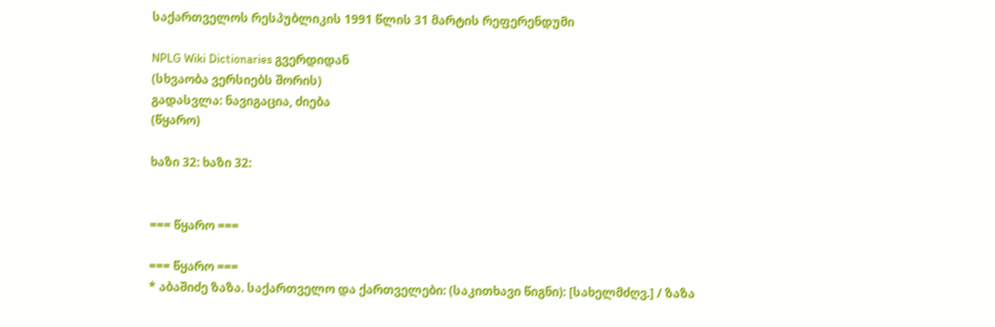საქართველოს რესპუბლიკის 1991 წლის 31 მარტის რეფერენდუმი

NPLG Wiki Dictionaries გვერდიდან
(სხვაობა ვერსიებს შორის)
გადასვლა: ნავიგაცია, ძიება
(წყარო)

ხაზი 32: ხაზი 32:


=== წყარო ===

=== წყარო ===
* აბაშიძე ზაზა. საქართველო და ქართველები: (საკითხავი წიგნი): [სახელმძღვ.] / ზაზა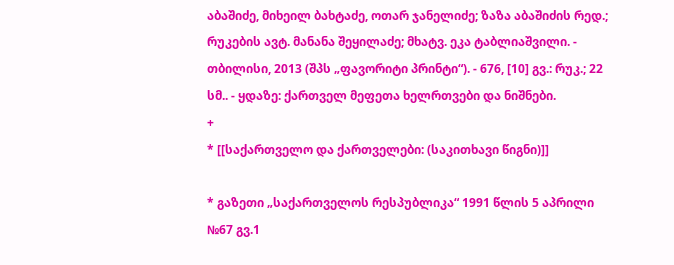აბაშიძე, მიხეილ ბახტაძე, ოთარ ჯანელიძე; ზაზა აბაშიძის რედ.; რუკების ავტ. მანანა შეყილაძე; მხატვ. ეკა ტაბლიაშვილი. - თბილისი, 2013 (შპს „ფავორიტი პრინტი“). - 676, [10] გვ.: რუკ.; 22 სმ.. - ყდაზე: ქართველ მეფეთა ხელრთვები და ნიშნები.
+
* [[საქართველო და ქართველები: (საკითხავი წიგნი)]]

* გაზეთი „საქართველოს რესპუბლიკა“ 1991 წლის 5 აპრილი №67 გვ.1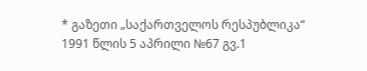* გაზეთი „საქართველოს რესპუბლიკა“ 1991 წლის 5 აპრილი №67 გვ.1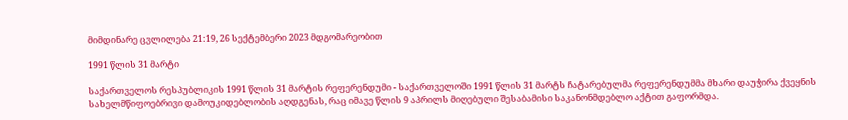მიმდინარე ცვლილება 21:19, 26 სექტემბერი 2023 მდგომარეობით

1991 წლის 31 მარტი

საქართველოს რესპუბლიკის 1991 წლის 31 მარტის რეფერენდუმი - საქართველოში 1991 წლის 31 მარტს ჩატარებულმა რეფერენდუმმა მხარი დაუჭირა ქვეყნის სახელმწიფოებრივი დამოუკიდებლობის აღდგენას, რაც იმავე წლის 9 აპრილს მიღებული შესაბამისი საკანონმდებლო აქტით გაფორმდა.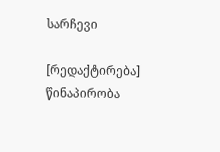სარჩევი

[რედაქტირება] წინაპირობა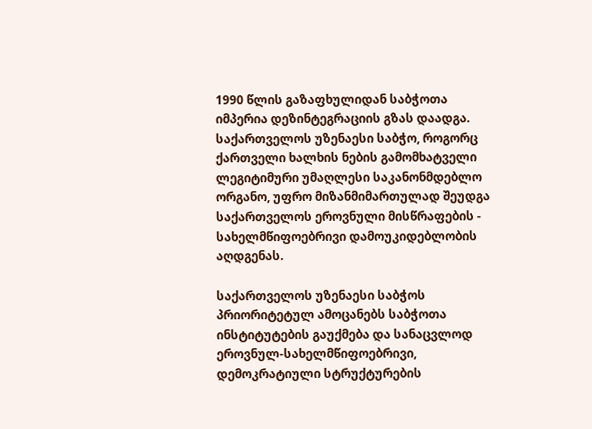1990 წლის გაზაფხულიდან საბჭოთა იმპერია დეზინტეგრაციის გზას დაადგა. საქართველოს უზენაესი საბჭო, როგორც ქართველი ხალხის ნების გამომხატველი ლეგიტიმური უმაღლესი საკანონმდებლო ორგანო, უფრო მიზანმიმართულად შეუდგა საქართველოს ეროვნული მისწრაფების - სახელმწიფოებრივი დამოუკიდებლობის აღდგენას.

საქართველოს უზენაესი საბჭოს პრიორიტეტულ ამოცანებს საბჭოთა ინსტიტუტების გაუქმება და სანაცვლოდ ეროვნულ-სახელმწიფოებრივი, დემოკრატიული სტრუქტურების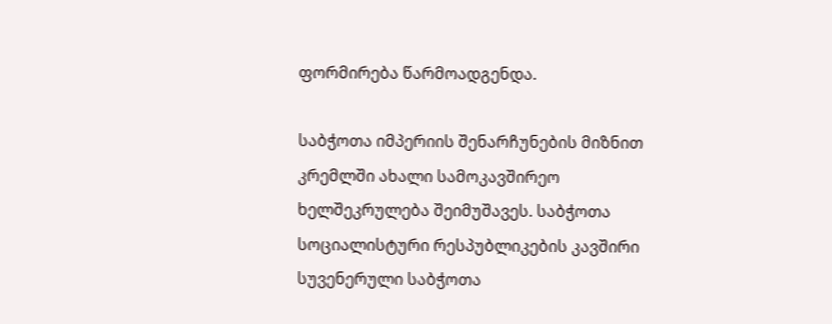ფორმირება წარმოადგენდა.

საბჭოთა იმპერიის შენარჩუნების მიზნით კრემლში ახალი სამოკავშირეო ხელშეკრულება შეიმუშავეს. საბჭოთა სოციალისტური რესპუბლიკების კავშირი სუვენერული საბჭოთა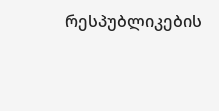რესპუბლიკების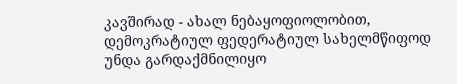კავშირად - ახალ ნებაყოფიოლობით, დემოკრატიულ ფედერატიულ სახელმწიფოდ უნდა გარდაქმნილიყო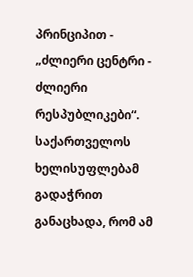პრინციპით - „ძლიერი ცენტრი - ძლიერი რესპუბლიკები“. საქართველოს ხელისუფლებამ გადაჭრით განაცხადა, რომ ამ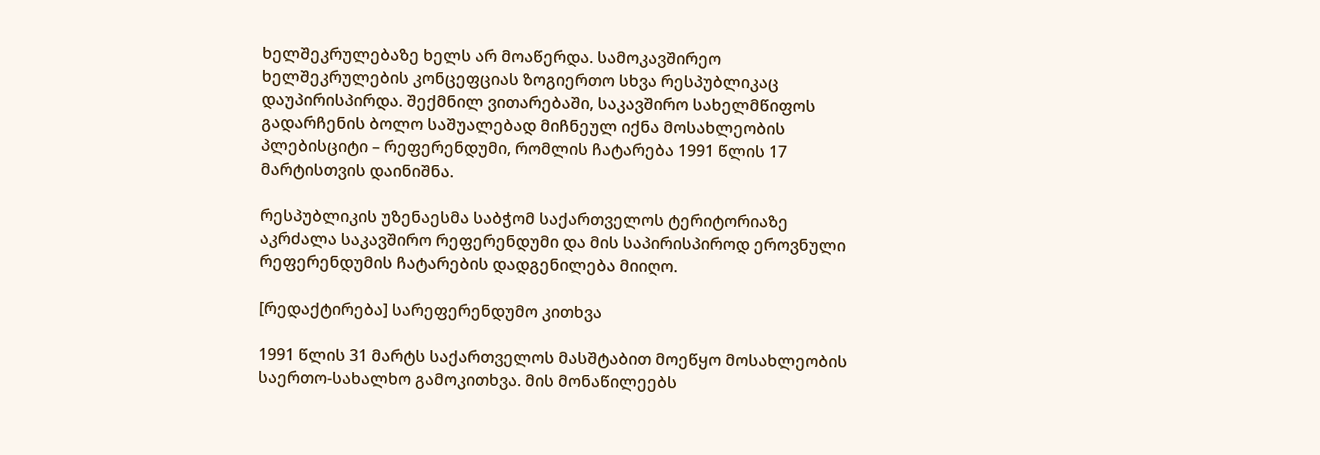ხელშეკრულებაზე ხელს არ მოაწერდა. სამოკავშირეო ხელშეკრულების კონცეფციას ზოგიერთო სხვა რესპუბლიკაც დაუპირისპირდა. შექმნილ ვითარებაში, საკავშირო სახელმწიფოს გადარჩენის ბოლო საშუალებად მიჩნეულ იქნა მოსახლეობის პლებისციტი – რეფერენდუმი, რომლის ჩატარება 1991 წლის 17 მარტისთვის დაინიშნა.

რესპუბლიკის უზენაესმა საბჭომ საქართველოს ტერიტორიაზე აკრძალა საკავშირო რეფერენდუმი და მის საპირისპიროდ ეროვნული რეფერენდუმის ჩატარების დადგენილება მიიღო.

[რედაქტირება] სარეფერენდუმო კითხვა

1991 წლის 31 მარტს საქართველოს მასშტაბით მოეწყო მოსახლეობის საერთო-სახალხო გამოკითხვა. მის მონაწილეებს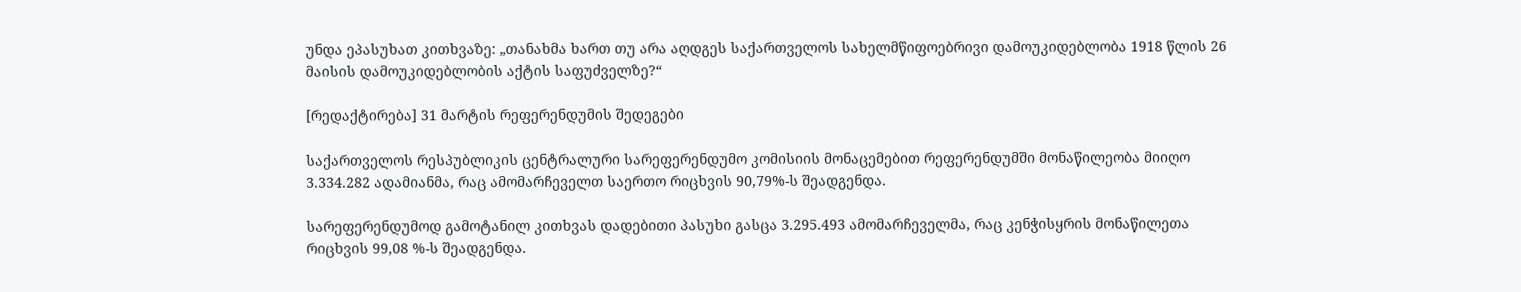უნდა ეპასუხათ კითხვაზე: „თანახმა ხართ თუ არა აღდგეს საქართველოს სახელმწიფოებრივი დამოუკიდებლობა 1918 წლის 26 მაისის დამოუკიდებლობის აქტის საფუძველზე?“

[რედაქტირება] 31 მარტის რეფერენდუმის შედეგები

საქართველოს რესპუბლიკის ცენტრალური სარეფერენდუმო კომისიის მონაცემებით რეფერენდუმში მონაწილეობა მიიღო 3.334.282 ადამიანმა, რაც ამომარჩეველთ საერთო რიცხვის 90,79%-ს შეადგენდა.

სარეფერენდუმოდ გამოტანილ კითხვას დადებითი პასუხი გასცა 3.295.493 ამომარჩეველმა, რაც კენჭისყრის მონაწილეთა რიცხვის 99,08 %-ს შეადგენდა.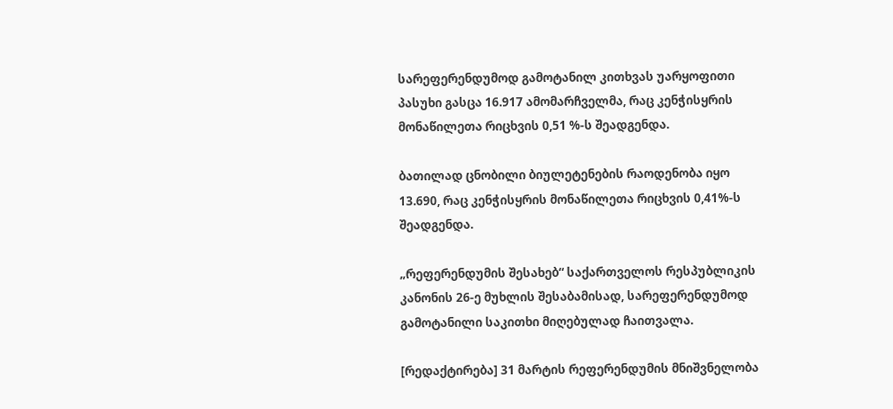სარეფერენდუმოდ გამოტანილ კითხვას უარყოფითი პასუხი გასცა 16.917 ამომარჩველმა, რაც კენჭისყრის მონაწილეთა რიცხვის 0,51 %-ს შეადგენდა.

ბათილად ცნობილი ბიულეტენების რაოდენობა იყო 13.690, რაც კენჭისყრის მონაწილეთა რიცხვის 0,41%-ს შეადგენდა.

„რეფერენდუმის შესახებ“ საქართველოს რესპუბლიკის კანონის 26-ე მუხლის შესაბამისად, სარეფერენდუმოდ გამოტანილი საკითხი მიღებულად ჩაითვალა.

[რედაქტირება] 31 მარტის რეფერენდუმის მნიშვნელობა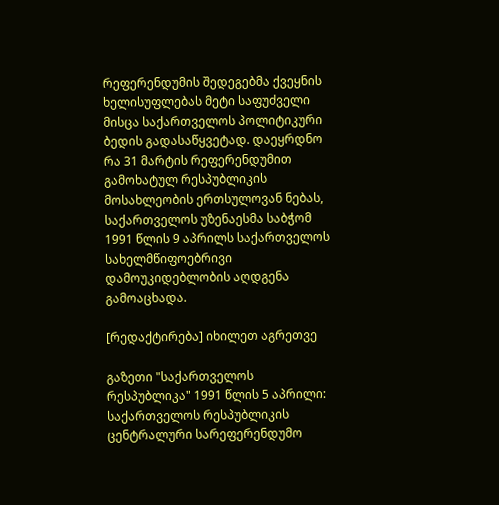რეფერენდუმის შედეგებმა ქვეყნის ხელისუფლებას მეტი საფუძველი მისცა საქართველოს პოლიტიკური ბედის გადასაწყვეტად. დაეყრდნო რა 31 მარტის რეფერენდუმით გამოხატულ რესპუბლიკის მოსახლეობის ერთსულოვან ნებას, საქართველოს უზენაესმა საბჭომ 1991 წლის 9 აპრილს საქართველოს სახელმწიფოებრივი დამოუკიდებლობის აღდგენა გამოაცხადა.

[რედაქტირება] იხილეთ აგრეთვე

გაზეთი "საქართველოს რესპუბლიკა" 1991 წლის 5 აპრილი: საქართველოს რესპუბლიკის ცენტრალური სარეფერენდუმო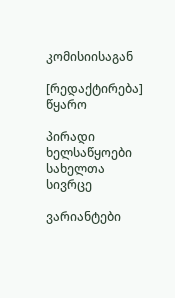კომისიისაგან

[რედაქტირება] წყარო

პირადი ხელსაწყოები
სახელთა სივრცე

ვარიანტები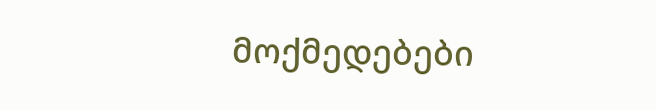მოქმედებები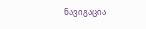ნავიგაცია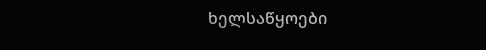ხელსაწყოები